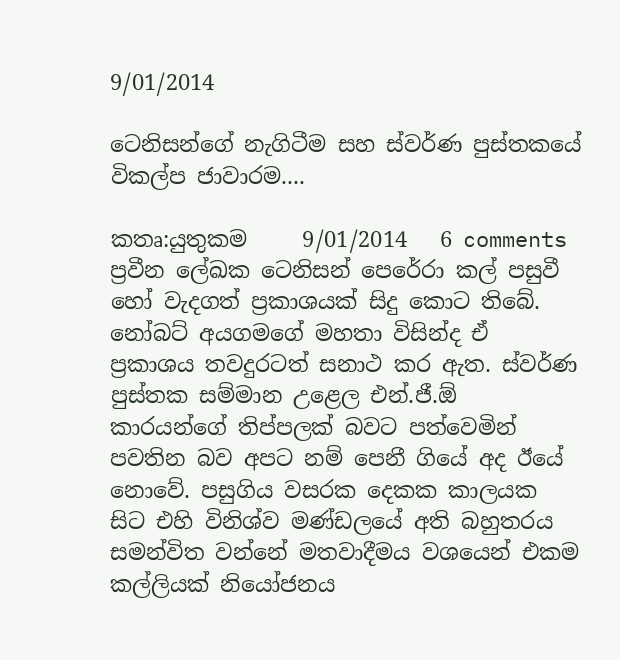9/01/2014

ටෙනිසන්ගේ නැගිටීම සහ ස්වර්ණ පුස්තකයේ විකල්ප ජාවාරම....

කතෘ:යුතුකම     9/01/2014   6 comments
ප්‍රවීන ලේඛක ටෙනිසන් පෙරේරා කල් පසුවී හෝ වැදගත් ප්‍රකාශයක් සිදු කොට තිබේ. නෝබට් අයගමගේ මහතා විසින්ද ඒ ප්‍රකාශය තවදුරටත් සනාථ කර ඇත. ස්වර්ණ පුස්තක සම්මාන උළෙල එන්.ජී.ඕ කාරයන්ගේ තිප්පලක් බවට පත්වෙමින් පවතින බව අපට නම් පෙනී ගියේ අද ඊයේ නොවේ. පසුගිය වසරක දෙකක කාලයක සිට එහි විනිශ්ව මණ්ඩලයේ අති බහුතරය සමන්විත වන්නේ මතවාදීමය වශයෙන් එකම කල්ලියක් නියෝජනය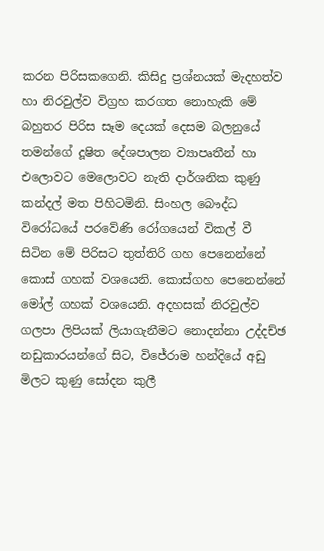කරන පිරිසකගෙනි. කිසිදු ප්‍රශ්නයක් මැදහත්ව හා නිරවුල්ව විග්‍රහ කරගත නොහැකි මේ බහුතර පිරිස සෑම දෙයක් දෙසම බලනුයේ තමන්ගේ දූෂිත දේශපාලන ව්‍යාපෘතීන් හා එලොවට මෙලොවට නැති දාර්ශනික කුණු කන්දල් මත පිහිටමිනි. සිංහල බෞද්ධ විරෝධයේ පරවේණි රෝගයෙන් විකල් වී සිටින මේ පිරිසට තුත්තිරි ගහ පෙනෙන්නේ කොස් ගහක් වශයෙනි. කොස්ගහ පෙනෙන්නේ මෝල් ගහක් වශයෙනි. අදහසක් නිරවුල්ව ගලපා ලිපියක් ලියාගැනීමට නොදන්නා උද්දච්ඡ නඩුකාරයන්ගේ සිට, විජේරාම හන්දියේ අඩු මිලට කුණු සෝදන කුලී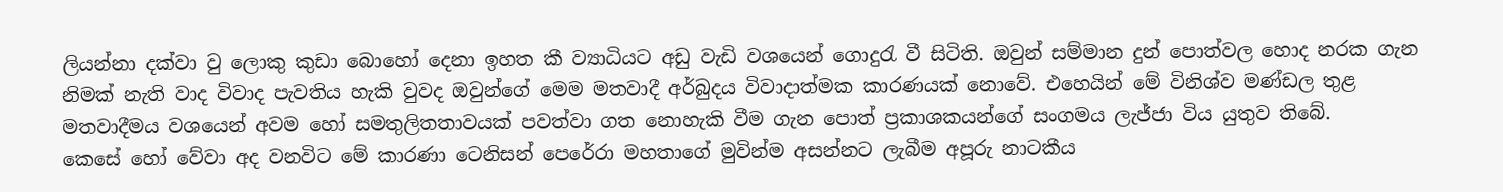ලියන්නා දක්වා වු ලොකු කුඩා බොහෝ දෙනා ඉහත කී ව්‍යාධියට අඩු වැඩි වශයෙන් ගොදුරැ වී සිටිති. ඔවුන් සම්මාන දුන් පොත්වල හොද නරක ගැන නිමක් නැති වාද විවාද පැවතිය හැකි වුවද ඔවුන්ගේ මෙම මතවාදී අර්බුදය විවාදාත්මක කාරණයක් නොවේ. එහෙයින් මේ විනිශ්ව මණ්ඩල තුළ මතවාදීමය වශයෙන් අවම හෝ සමතුලිතතාවයක් පවත්වා ගත නොහැකි වීම ගැන පොත් ප්‍රකාශකයන්ගේ සංගමය ලැජ්ජා විය යුතුව තිබේ.
කෙසේ හෝ වේවා අද වනවිට මේ කාරණා ටෙනිසන් පෙරේරා මහතාගේ මුවින්ම අසන්නට ලැබීම අපූරු නාටකීය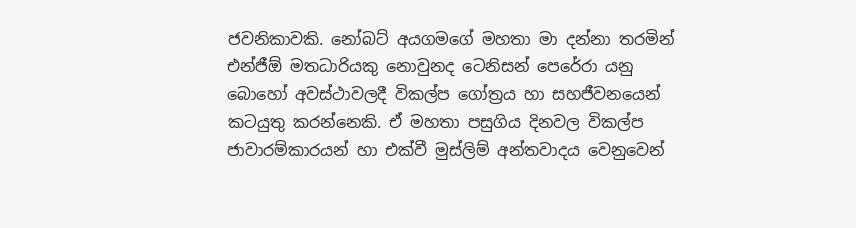ජවනිකාවකි. නෝබට් අයගමගේ මහතා මා දන්නා තරමින් එන්ජීඕ මතධාරියකු නොවුනද ටෙනිසන් පෙරේරා යනු බොහෝ අවස්ථාවලදී විකල්ප ගෝත්‍රය හා සහජීවනයෙන් කටයුතු කරන්නෙකි. ඒ මහතා පසුගිය දිනවල විකල්ප ජාවාරම්කාරයන් හා එක්වී මුස්ලිම් අන්තවාදය වෙනුවෙන්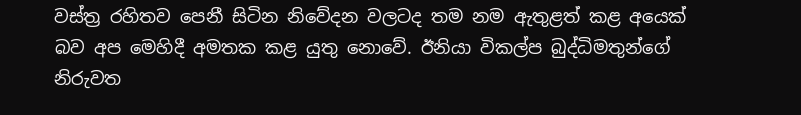වස්ත්‍ර රහිතව පෙනී සිටින නිවේදන වලටද තම නම ඇතුළත් කළ අයෙක් බව අප මෙහිදී අමතක කළ යුතු නොවේ. ඊනියා විකල්ප බුද්ධිමතුන්ගේ නිරුවත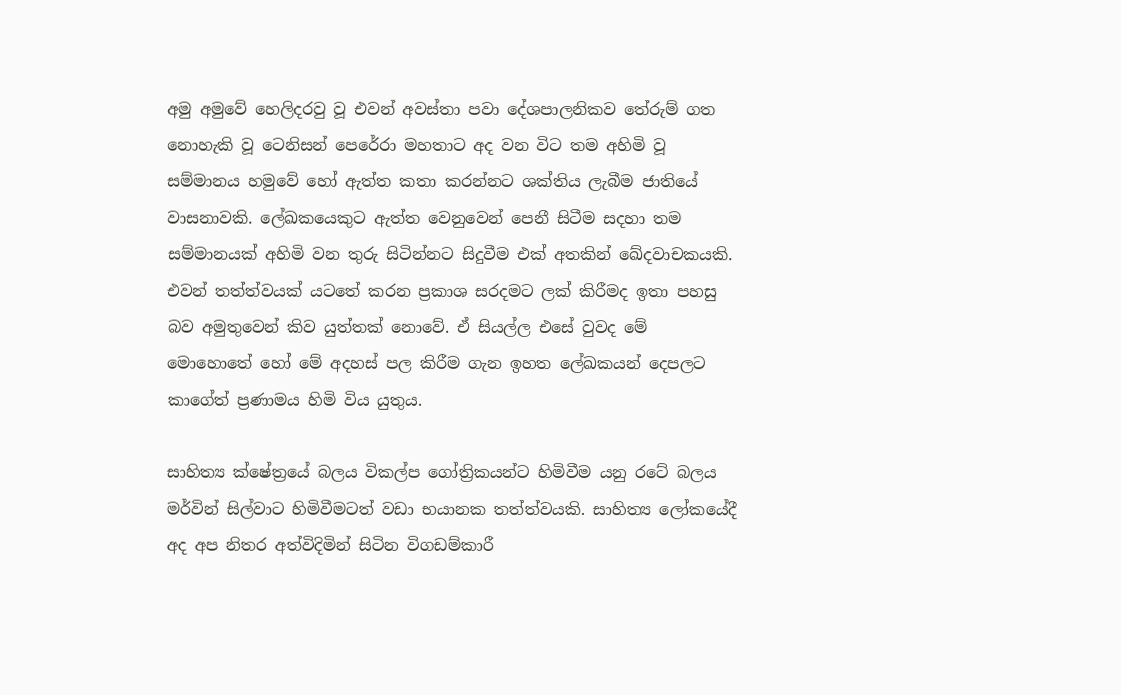අමු අමුවේ හෙලිදරවු වූ එවන් අවස්තා පවා දේශපාලනිකව තේරුම් ගත නොහැකි වූ ටෙනිසන් පෙරේරා මහතාට අද වන විට තම අහිමි වූ සම්මානය හමුවේ හෝ ඇත්ත කතා කරන්නට ශක්තිය ලැබීම ජාතියේ වාසනාවකි. ලේඛකයෙකුට ඇත්ත වෙනුවෙන් පෙනී සිටීම සදහා තම සම්මානයක් අහිමි වන තුරු සිටින්නට සිදුවීම එක් අතකින් ඛේදවාචකයකි. එවන් තත්ත්වයක් යටතේ කරන ප්‍රකාශ සරදමට ලක් කිරීමද ඉතා පහසු බව අමුතුවෙන් කිව යුත්තක් නොවේ. ඒ සියල්ල එසේ වුවද මේ මොහොතේ හෝ මේ අදහස් පල කිරීම ගැන ඉහත ලේඛකයන් දෙපලට කාගේත් ප්‍රණාමය හිමි විය යුතුය.

සාහිත්‍ය ක්ෂේත්‍රයේ බලය විකල්ප ගෝත්‍රිකයන්ට හිමිවීම යනු රටේ බලය මර්වින් සිල්වාට හිමිවීමටත් වඩා භයානක තත්ත්වයකි. සාහිත්‍ය ලෝකයේදී අද අප නිතර අත්විදිමින් සිටින විගඩම්කාරී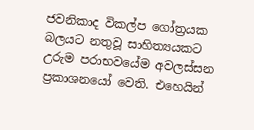ජවනිකාද විකල්ප ගෝත්‍රයක බලයට නතුවූ සාහිත්‍යයකට උරුම පරාභවයේම අවලස්සන ප්‍රකාශනයෝ වෙති. එහෙයින්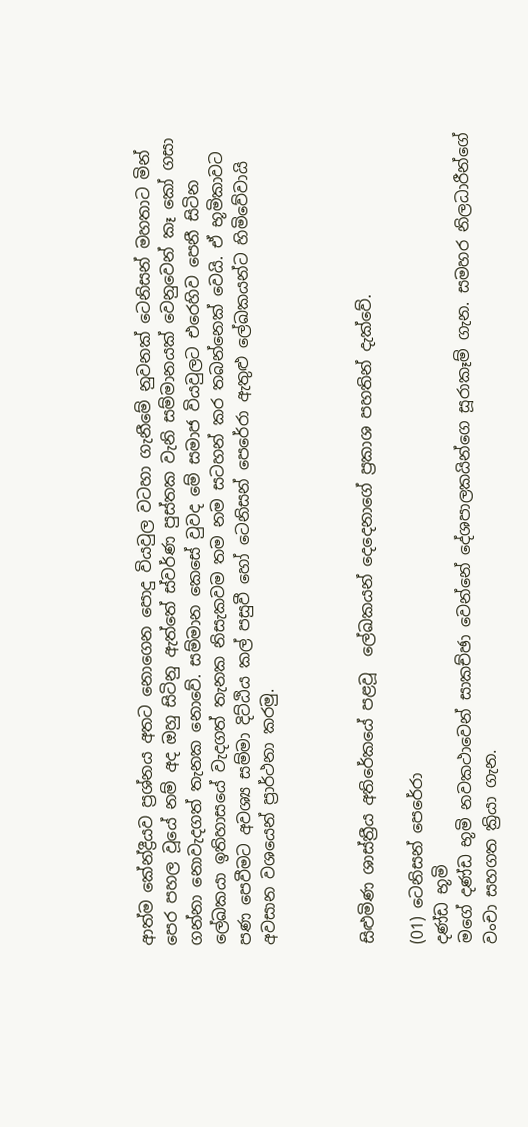ආත්ම කේන්ද්‍රීයව ප්‍රශ්නය අතට නොගෙන පොදු වියවුල වටහා ගැනීමේ නුවනක් ටෙනිසන් මහතාට මින් පෙර පහල වූයේ නම් අද ඔහු සිටිනු ඇත්තේ ස්වර්ණ පුස්තක වැනි සම්මානයක් වෙනුවෙන් කෑ කෝ ගසා ගන්නා නොවැදගත් තැනක නොවේ. සම්මාන කෙසේ වුවද මේ සමාජ වියවුලට එරෙහිව පෙනී සිටින ලේඛකයා ඉතිහාසයේ වැදගත් තැනක නිසැකවම තම නම සටහන් කර තබන්නෙක් වෙයි. ඒ භූමිකාවට පණ පෙවීමට අවශ්‍ය සම්මා දිට්ඨිය කල් පසුවී හෝ ටෙනිසන් පෙරේරා ඇතුළු ලේඛකයන්ට හිමිවේවායි අවසාන වශයෙන් ප්‍රාර්ථනා කරමු.



සිළුමිණ ශාස්ත්‍රීය අතිරේකයේ පළවූ  ලේඛකයන් දෙදෙනාගේ ප්‍රකාශ පහතින් දැක්වේ.

(01) ටෙනිසන් පෙරේරා
දණ්ඩ භූමි
මගේ දණ්ඩ භූමි නවකථාවෙන් සාකච්ඡා වෙන්නේ දේශපාලකයින්ගෙ සූරාකෑම් ගැන. සමහර නිලධාරීන්ගේ වංචා සහගත ක්‍රියා ගැන.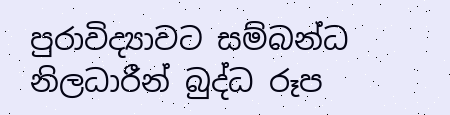පුරාවිද්‍යාවට සම්බන්ධ නිලධාරීන් බුද්ධ රූප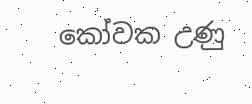කෝවක උණු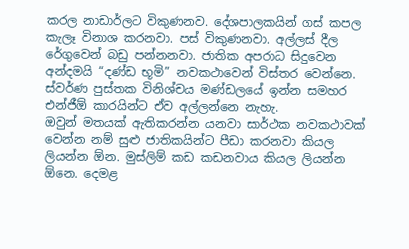කරල නාඩාර්ලට විකුණනව. දේශපාලකයින් ගස් කපල කැලෑ විනාශ කරනවා. පස් විකුණනවා. අල්ලස් දීල රේගුවෙන් බඩු පන්නනවා. ජාතික අපරාධ සිදුවෙන අන්දමයි “දණ්ඩ භූමි” නවකථාවෙන් විස්තර වෙන්නෙ. ස්වර්ණ පුස්තක විනිශ්චය මණ්ඩලයේ ඉන්න සමහර එන්ජීඕ කාරයින්ට ඒව අල්ලන්නෙ නැහැ.
ඔවුන් මතයක් ඇතිකරන්න යනවා සාර්ථක නවකථාවක් වෙන්න නම් සුළු ජාතිකයින්ට පීඩා කරනවා කියල ලියන්න ඕන. මුස්ලිම් කඩ කඩනවාය කියල ලියන්න ඕනෙ. දෙමළ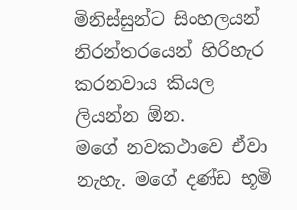මිනිස්සුන්ට සිංහලයන් නිරන්තරයෙන් හිරිහැර කරනවාය කියල ලියන්න ඕන.
මගේ නවකථාවෙ ඒවා නැහැ. මගේ දණ්ඩ භූමි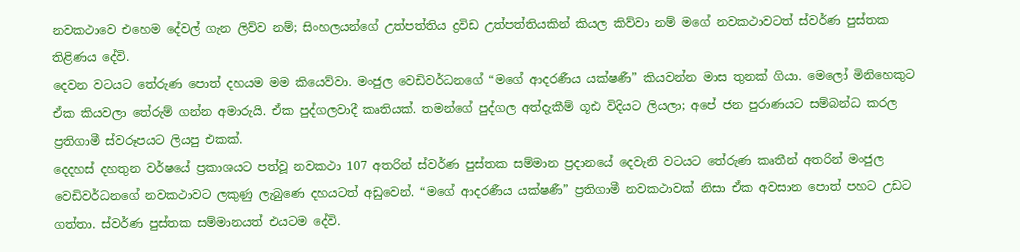නවකථාවෙ එහෙම ‍දේවල් ගැන ලිව්ව නම්; සිංහලයන්ගේ උත්පත්තිය ද්‍රවිඩ උත්පත්තියකින් කියල කිව්වා නම් මගේ නවකථාවටත් ස්වර්ණ පුස්තක තිළිණය දේවි.
දෙවන වටයට තේරුණ පොත් දහයම මම කියෙව්වා. මංජුල වෙඩිවර්ධනගේ “මගේ ආදරණීය යක්ෂණී” කියවන්න මාස තුනක් ගියා. මෙලෝ මිනිහෙකුට ඒක කියවලා තේරුම් ගන්න අමාරුයි. ඒක පුද්ගලවාදී කෘතියක්. තමන්ගේ පුද්ගල අත්දැකීම් ගූඪ විදියට ලියලා; අපේ ජන පුරාණයට සම්බන්ධ කරල ප්‍රතිගාමී ස්වරූපයට ලියපු එකක්.
දෙදහස් දහතුන වර්ෂයේ ප්‍රකාශයට පත්වූ නවකථා 107 අතරින් ස්වර්ණ පුස්තක සම්මාන ප්‍රදානයේ දෙවැනි වටයට තේරුණ කෘතීන් අතරින් මංජුල වෙඩිවර්ධනගේ නවකථාවට ලකුණු ලැබුණෙ දහයටත් අඩුවෙන්. “මගේ ආදරණීය යක්ෂණී” ප්‍රතිගාමී නවකථාවක් නිසා ඒක අවසාන පොත් පහට උඩට ගත්තා. ස්වර්ණ පුස්තක සම්මානයත් එයටම දේවි.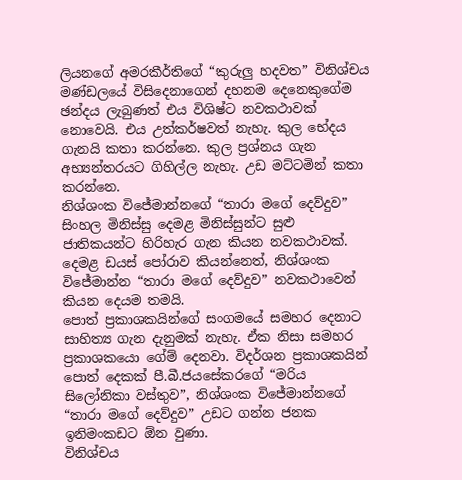ලියනගේ අමරකීර්තිගේ “කුරුලු හදවත” විනිශ්චය මණ්ඩලයේ විසිදෙනාගෙන් දහනම දෙනෙකුගේම ඡන්දය ලැබුණත් එය විශිෂ්ට නවකථාවක් නොවෙයි. එය උත්කර්ෂවත් නැහැ. කුල භේදය ගැනයි කතා කරන්නෙ. කුල ප්‍රශ්නය ගැන අභ්‍යන්තරයට ගිහිල්ල නැහැ. උඩ මට්ටමින් කතා කරන්නෙ.
නිශ්ශංක විජේමාන්නගේ “තාරා මගේ දෙව්දුව” සිංහල මිනිස්සු දෙමළ මිනිස්සුන්ට සුළු ජාතිකයන්ට හිරිහැර ගැන කියන නවකථාවක්. දෙමළ ඩයස් පෝරාව කියන්නෙත්, නිශ්ශංක විජේමාන්න “තාරා මගේ දෙව්දුව” නවකථාවෙන් කියන දෙයම තමයි.
පොත් ප්‍රකාශකයින්ගේ සංගමයේ සමහර දෙනාට සාහිත්‍ය ගැන දැනුමක් නැහැ. ඒක නිසා සමහර ප්‍රකාශකයො ගේම් දෙනවා. විදර්ශන ප්‍රකාශකයින් පොත් දෙකක් පී.බී.ජයසේකරගේ “මරිය සිලෝනිකා වස්තුව”, නිශ්ශංක විජේමාන්නගේ “තාරා මගේ දෙව්දුව” උඩට ගන්න ජනක ඉනිමංකඩට ඕන වුණා.
විනිශ්චය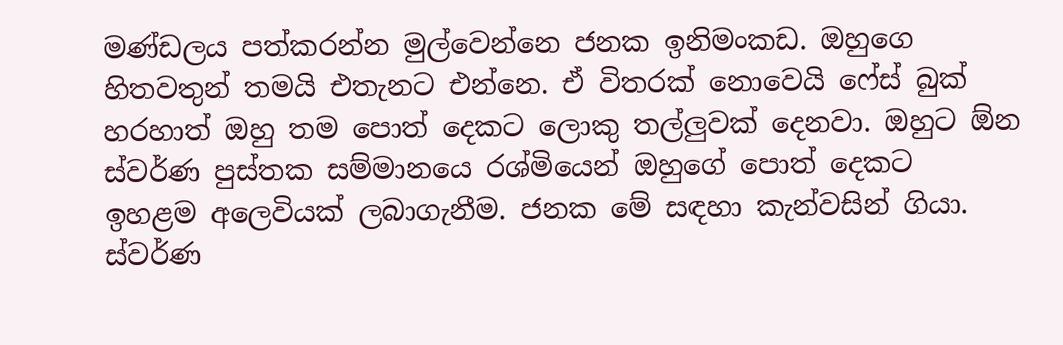මණ්ඩලය පත්කරන්න මුල්වෙන්නෙ ජනක ඉනිමංකඩ. ඔහුගෙ හිතවතුන් තමයි එතැනට එන්නෙ. ඒ විතරක් නොවෙයි ෆේස් බුක් හරහාත් ඔහු තම පොත් දෙකට ලොකු තල්ලුවක් දෙනවා. ඔහුට ඕන ස්වර්ණ පුස්තක සම්මානයෙ රශ්මියෙන් ඔහුගේ පොත් දෙකට ඉහළම ‍අලෙවියක් ලබාගැනීම. ජනක මේ සඳහා කැන්වසින් ගියා.
ස්වර්ණ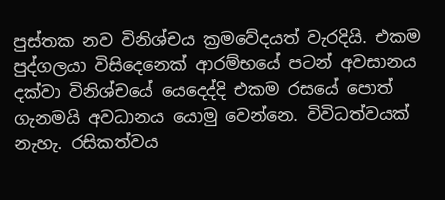පුස්තක නව විනිශ්චය ක්‍රමවේදයත් වැරදියි. එකම පුද්ගලයා විසිදෙනෙක් ආරම්භයේ පටන් අවසානය දක්වා විනිශ්චයේ යෙදෙද්දි එකම රසයේ පොත් ගැනමයි අවධානය යොමු වෙන්නෙ. විවිධත්වයක් නැහැ. රසිකත්වය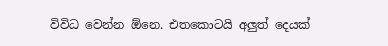විවිධ වෙන්න ඕනෙ. එතකොටයි අලුත් දෙයක්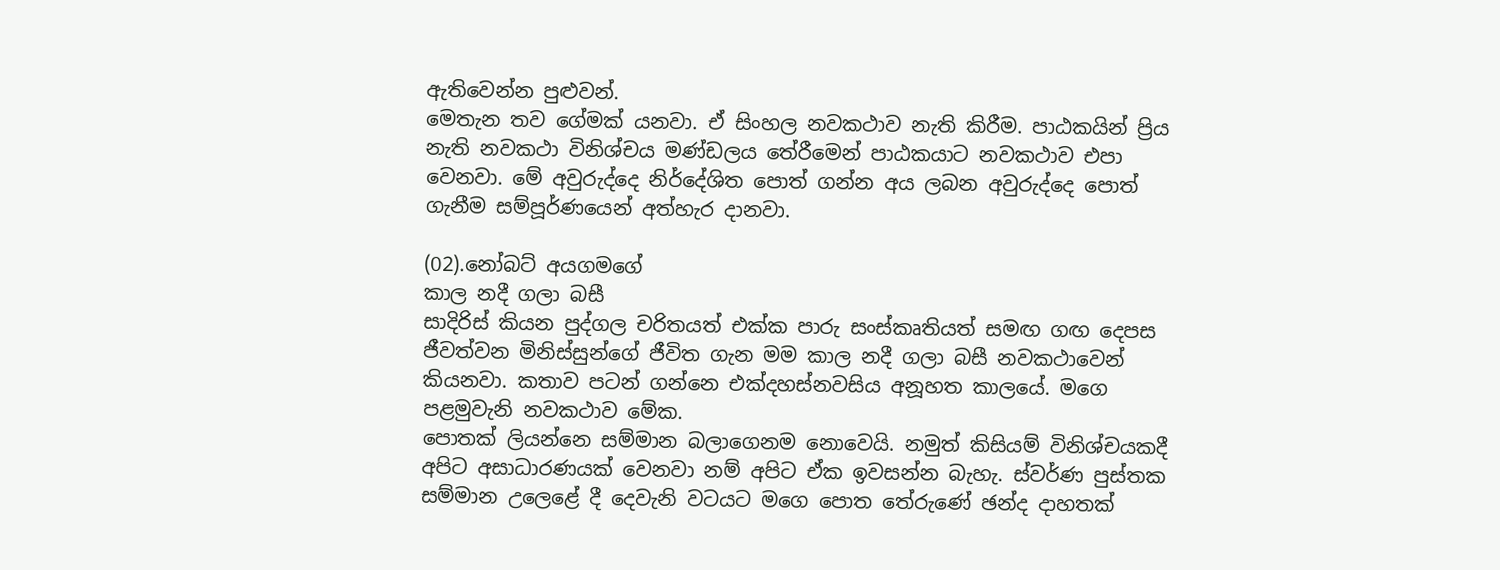ඇතිවෙන්න පුළුවන්.
මෙතැන තව ගේමක් යනවා. ඒ සිංහල නවකථාව නැති කිරීම. පාඨකයින් ප්‍රිය නැති නවකථා විනිශ්චය මණ්ඩලය ‍තේරීමෙන් පාඨකයාට නවකථාව එපා වෙනවා. මේ අවුරුද්දෙ නිර්දේශිත පොත් ගන්න අය ලබන අවුරුද්දෙ පොත් ගැනීම සම්පූර්ණයෙන් අත්හැර දානවා.

(02).නෝබට් අයගමගේ
කාල නදී ගලා බසී
සාදිරිස් කියන පුද්ගල චරිතයත් එක්ක පාරු සංස්කෘතියත් සමඟ ගඟ දෙපස ජීවත්වන මිනිස්සුන්ගේ ජීවිත ගැන මම කාල නදී ගලා බසී නවකථාවෙන් කියනවා. කතාව පටන් ගන්නෙ එක්දහස්නවසිය අනූහත කාලයේ. මගෙ පළමුවැනි නවකථාව මේක.
පොතක් ලියන්නෙ සම්මාන බලාගෙනම නොවෙයි. නමුත් කිසියම් විනිශ්චයකදී අපිට අසාධාරණයක් වෙනවා නම් අපිට ඒක ඉවසන්න බැහැ. ස්වර්ණ පුස්තක සම්මාන උලෙළේ දී දෙවැනි වටයට මගෙ පොත තේරුණේ ඡන්ද දාහතක්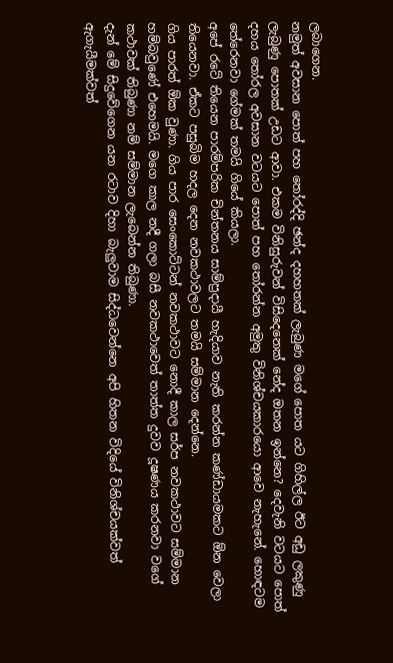ලබාගෙන.
නමුත් අවසාන පොත් පහ තෝරද්දි ඡන්ද දහහතක් ලැබුණ මගේ පොත යට ගිහිල්ල ඊට අඩු ලකුණු ලැබුණු පොතක් උඩට ආවා. එකම විනිසුරුවන් විසිදෙනෙක්‍ නේද ඔතන ඉන්නෙ? දෙවැනි වටයට පොත් දහය තෝරල අවසාන වටයට පොත් පහ තෝරන්න අමුතු විනිශ්චයකාරයො ආවෙ නැහැනේ. හොඳටම තේරෙනවා ගේමක් තමයි ගියේ කියලා.
අපේ රටේ තියෙන පාරම්පරික චින්තනය සාම්ප්‍රදායී හැදියාව නැති කරන්න කණ්ඩායමකට ඕන වෙලා තියෙනවා. ඒකට පසුබිම හදල දෙන නවකථාවලට තමයි සම්මාන දෙන්නෙ.
ගිය පාරත් ඕක වුණා. ගිය පාර සෙංකොට්ටන් නවකථාවට නොදී කාල සර්ප නවකථාවට සම්මාන හම්බවුණේ එහෙමයි. මගෙ කාල නදී ගලා බසී නවකථාවෙත් තාත්ත දුවව දූෂණය කරනවා වගේ කථාවක් තිබුණා නම් සම්මාන ලැබෙන්න තිබුණා.
දැන් මේ සිදුවේගෙන යන රටාව දිහා බැලුවාම සිද්ධවෙන්නෙ අපි හිතන විදියේ විනිශ්චයක්වත් ඇගැයීමක්වත්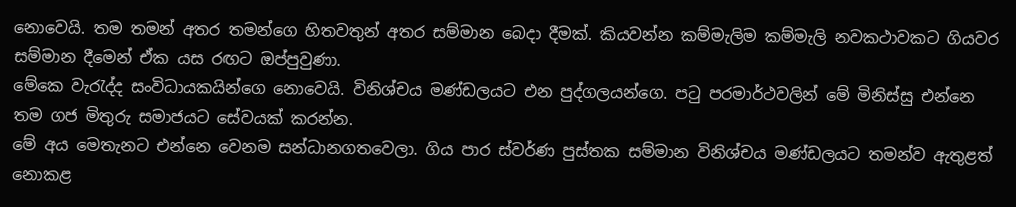නොවෙයි. තම තමන් අතර තමන්ගෙ හිතවතුන් අතර සම්මාන බෙදා දීමක්. කියවන්න කම්මැලිම කම්මැලි නවකථාවකට ගියවර සම්මාන දීමෙන් ඒක යස රඟට ඔප්පුවුණා.
මේකෙ වැරැද්ද සංවිධායකයින්ගෙ නොවෙයි. විනිශ්චය මණ්ඩලයට එන පුද්ගලයන්ගෙ. පටු පරමාර්ථවලින් මේ මිනිස්සු එන්නෙ තම ගජ මිතුරු සමාජයට සේවයක් කරන්න.
මේ අය මෙතැනට එන්නෙ වෙනම සන්ධානගතවෙලා. ගිය පාර ස්වර්ණ පුස්තක සම්මාන විනිශ්චය මණ්ඩලයට තමන්ව ඇතුළත් නොකළ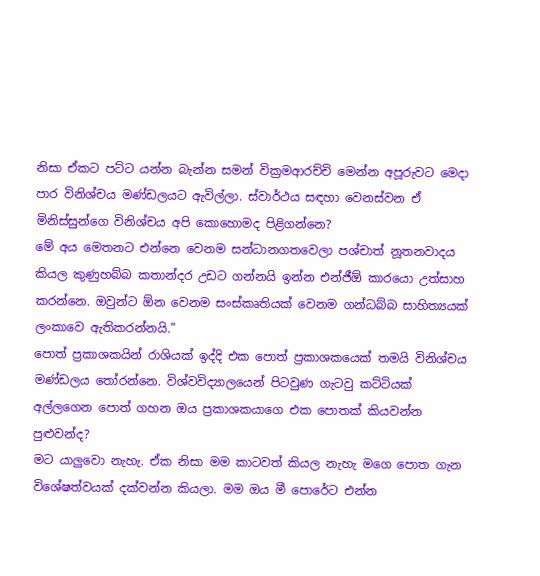නිසා ඒකට පට්ට යන්න බැන්න සමන් වික්‍රමආරච්චි මෙන්න අපූරුවට මෙදා පාර විනිශ්චය මණ්ඩලයට ඇවිල්ලා. ස්වාර්ථය සඳහා වෙනස්වන ඒ මිනිස්සුන්ගෙ විනිශ්චය අපි කොහොමද පිළිගන්නෙ?
මේ අය මෙතනට එන්නෙ වෙනම සන්ධානගතවෙලා පශ්චාත් නූතනවාදය කියල කුණුහබ්බ කතාන්දර උඩට ගන්නයි ඉන්න එන්ජීඕ කාරයො උත්සාහ කරන්නෙ. ඔවුන්ට ඕන වෙනම සංස්කෘතියක් වෙනම ගන්ධබ්බ සාහිත්‍යයක් ලංකාවෙ ඇතිකරන්නයි.”
පොත් ප්‍රකාශකයින් රාශියක් ඉද්දි එක පොත් ප්‍රකාශකයෙක් තමයි විනිශ්චය මණ්ඩලය තෝරන්නෙ. විශ්වවිද්‍යාලයෙන් පිටවුණ ගැටවු කට්ටියක් අල්ලගෙන පොත් ගහන ඔය ප්‍රකාශකයාගෙ එක පොතක් කියවන්න පුළුවන්ද?
මට යාලුවො නැහැ. ඒක නිසා මම කාටවත් කියල නැහැ මගෙ පොත ගැන විශේෂත්වයක් දක්වන්න කියලා. මම ඔය මී පොරේට එන්න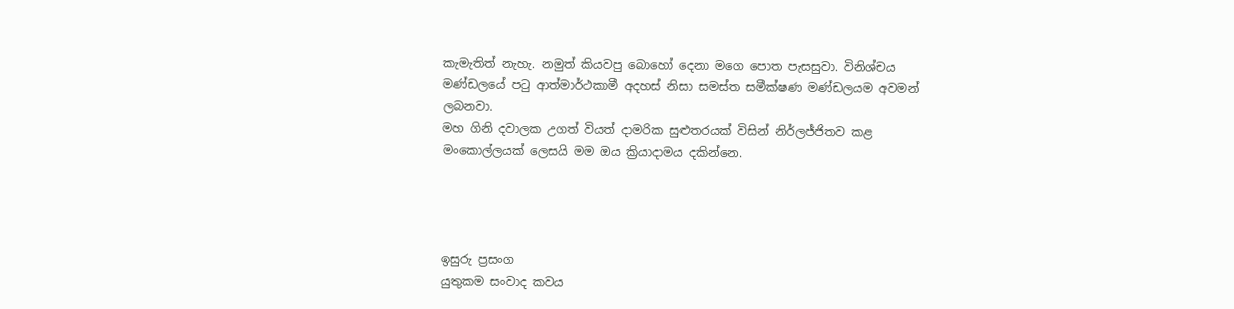කැමැතිත් නැහැ. නමුත් කියවපු බොහෝ දෙනා මගෙ පොත පැසසුවා. විනිශ්චය මණ්ඩලයේ පටු ආත්මාර්ථකාමී අදහස් නිසා සමස්ත සමීක්ෂණ මණ්ඩලයම අවමන් ලබනවා.
මහ ගිනි දවාලක උගත් වියත් දාමරික සුළුතරයක් විසින් නිර්ලජ්ජිතව කළ මංකොල්ලයක් ලෙසයි මම ඔය ක්‍රියාදාමය දකින්නෙ.




ඉසුරු ප්‍රසංග
යුතුකම සංවාද කවය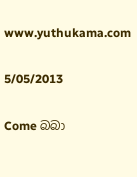www.yuthukama.com

5/05/2013

Come බබා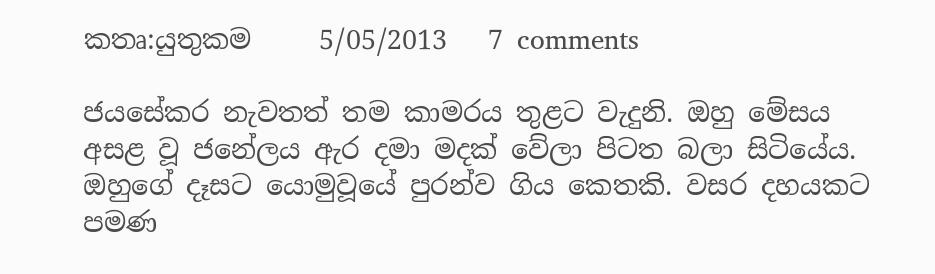කතෘ:යුතුකම     5/05/2013   7 comments

ජයසේකර නැවතත් තම කාමරය තුළට වැදුනි. ඔහු මේසය අසළ වූ ජනේලය ඇර දමා මදක් වේලා පිටත බලා සිටියේය. ඔහුගේ දෑසට යොමුවූයේ පුරන්ව ගිය කෙතකි. වසර දහයකට පමණ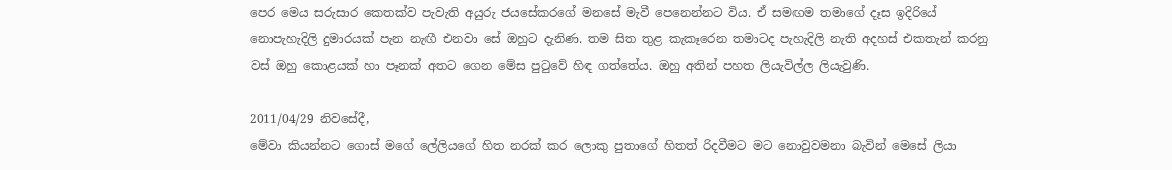පෙර මෙය සරුසාර කෙතක්ව පැවැති අයුරු ජයසේකරගේ මනසේ මැවී පෙනෙන්නට විය. ඒ සමඟම තමාගේ දෑස ඉදිරියේ නොපැහැදිලි දුමාරයක් පැන නැඟී එනවා සේ ඔහුට දැනිණ. තම සිත තුළ කැකෑරෙන තමාටද පැහැදිලි නැති අදහස් එකතැන් කරනු වස් ඔහු කොළයක් හා පෑනක් අතට ගෙන මේස පුටුවේ හිඳ ගත්තේය. ඔහු අතින් පහත ලියැවිල්ල ලියැවුණි.

2011/04/29 නිවසේදී,
මේවා කියන්නට ගොස් මගේ ලේලියගේ හිත නරක් කර ලොකු පුතාගේ හිතත් රිදවීමට මට නොවුවමනා බැවින් මෙසේ ලියා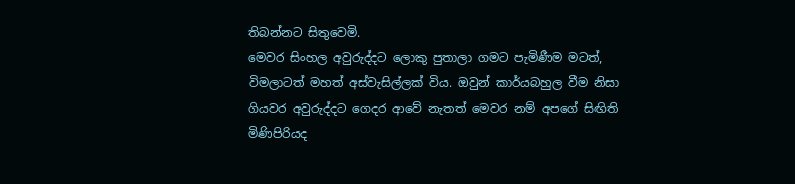තිබන්නට සිතුවෙමි.
මෙවර සිංහල අවුරුද්දට ලොකු පුතාලා ගමට පැමිණීම මටත්, විමලාටත් මහත් අස්වැසිල්ලක් විය. ඔවුන් කාර්යබහුල වීම නිසා ගියවර අවුරුද්දට ගෙදර ආවේ නැතත් මෙවර නම් අපගේ සිඟිති මිණිපිරියද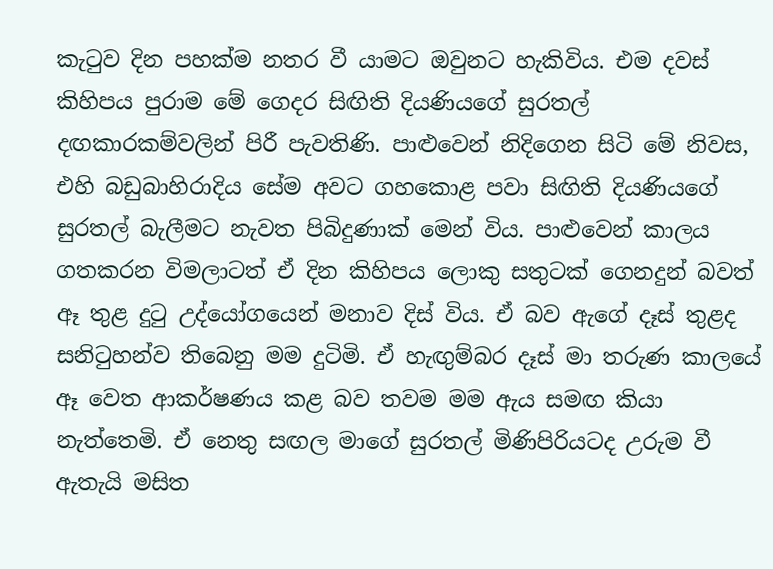කැටුව දින පහක්ම නතර වී යාමට ඔවුනට හැකිවිය. එම දවස් කිහිපය පුරාම මේ ගෙදර සිඟිති දියණියගේ සුරතල් දඟකාරකම්වලින් පිරී පැවතිණි. පාළුවෙන් නිදිගෙන සිටි මේ නිවස, එහි බඩුබාහිරාදිය සේම අවට ගහකොළ පවා සිඟිති දියණියගේ සුරතල් බැලීමට නැවත පිබිදුණාක් මෙන් විය. පාළුවෙන් කාලය ගතකරන විමලාටත් ඒ දින කිහිපය ලොකු සතුටක් ගෙනදුන් බවත් ඈ තුළ දුටු උද්යෝගයෙන් මනාව දිස් විය. ඒ බව ඇගේ දෑස් තුළද සනිටුහන්ව තිබෙනු මම දුටිමි. ඒ හැඟුම්බර දෑස් මා තරුණ කාලයේ ඈ වෙත ආකර්ෂණය කළ බව තවම මම ඇය සමඟ කියා නැත්තෙමි. ඒ නෙතු සඟල මාගේ සුරතල් මිණිපිරියටද උරුම වී ඇතැයි මසිත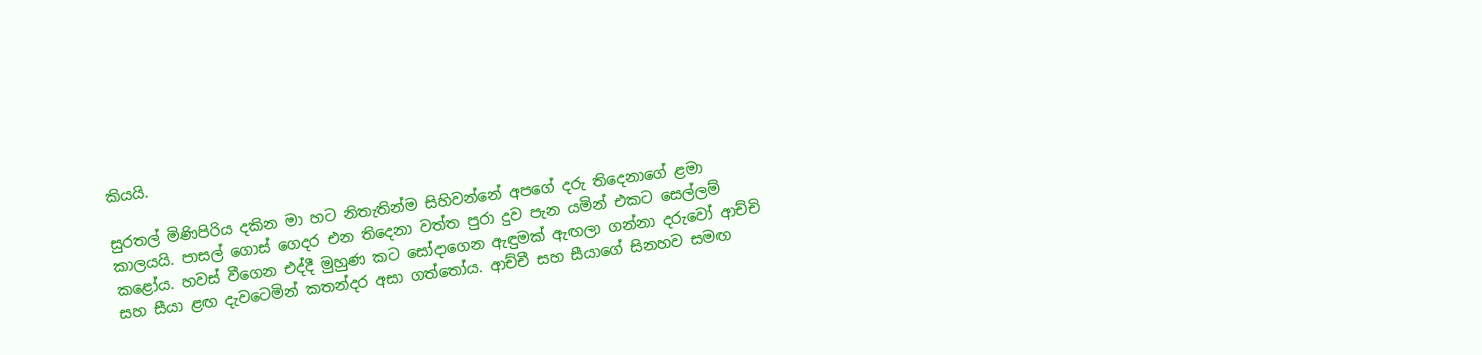කියයි.

සුරතල් මිණිපිරිය දකින මා හට නිතැතින්ම සිහිවන්නේ අපගේ දරු තිදෙනාගේ ළමා කාලයයි. පාසල් ගොස් ගෙදර එන තිදෙනා වත්ත පුරා දුව පැන යමින් එකට සෙල්ලම් කළෝය. හවස් වීගෙන එද්දී මුහුණ කට සෝදාගෙන ඇඳුමක් ඇඟලා ගන්නා දරුවෝ ආච්චි සහ සීයා ළඟ දැවටෙමින් කතන්දර අසා ගත්තෝය. ආච්චී සහ සීයාගේ සිනහව සමඟ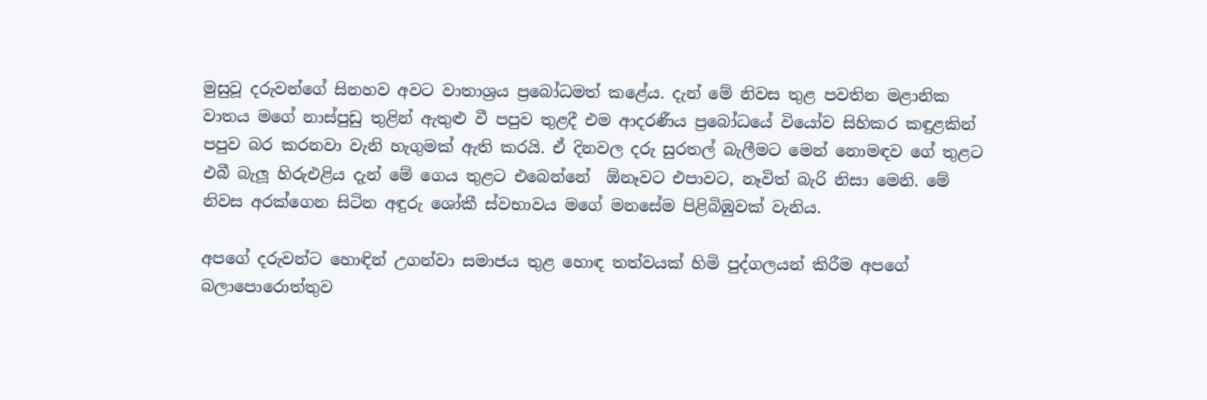මුසුවූ දරුවන්ගේ සිනහව අවට වාතාශ්‍රය ප්‍රබෝධමත් කළේය. දැන් මේ නිවස තුළ පවතින මළානික වාතය මගේ නාස්පුඩු තුළින් ඇතුළු වී පපුව තුළදී එම ආදරණීය ප්‍රබෝධයේ වියෝව සිහිකර කඳුළකින් පපුව බර කරනවා වැනි හැගුමක් ඇති කරයි. ඒ දිනවල දරු සුරතල් බැලීමට මෙන් නොමඳව ගේ තුළට එබී බැලූ හිරුඑළිය දැන් මේ ගෙය තුළට එබෙන්නේ  ඕනෑවට එපාවට, නෑවිත් බැරි නිසා මෙනි. මේ නිවස අරක්ගෙන සිටින අඳුරු ශෝකී ස්වභාවය මගේ මනසේම පිළිබිඹුවක් වැනිය.

අපගේ දරුවන්ට හොඳින් උගන්වා සමාජය තුළ හොඳ තත්වයක් හිමි පුද්ගලයන් කිරීම අපගේ බලාපොරොත්තුව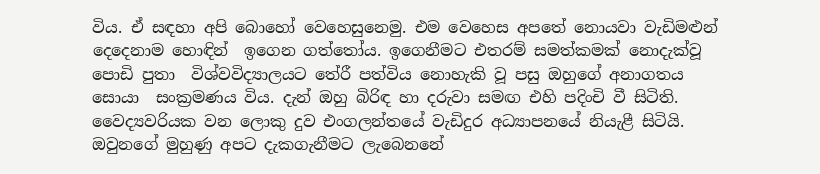විය. ඒ සඳහා අපි බොහෝ වෙහෙසුනෙමු. එම වෙහෙස අපතේ නොයවා වැඩිමළුන් දෙදෙනාම හොඳින්  ඉගෙන ගත්තෝය. ඉගෙනීමට එතරම් සමත්කමක් නොදැක්වූ පොඩි පුතා  විශ්වවිද්‍යාලයට තේරී පත්විය නොහැකි වූ පසු ඔහුගේ අනාගතය සොයා  සංක්‍රමණය විය. දැන් ඔහු බිරිඳ හා දරුවා සමඟ එහි පදිංචි වී සිටිති. වෛද්‍යවරියක වන ලොකු දුව එංගලන්තයේ වැඩිදුර අධ්‍යාපනයේ නියැළී සිටියි. ඔවුනගේ මුහුණු අපට දැකගැනීමට ලැබෙනනේ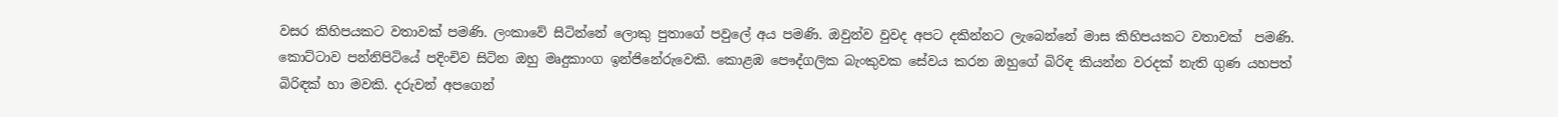වසර කිහිපයකට වතාවක් පමණි. ලංකාවේ සිටින්නේ ලොකු පුතාගේ පවුලේ අය පමණි. ඔවුන්ව වුවද අපට දකින්නට ලැබෙන්නේ මාස කිහිපයකට වතාවක්  පමණි. කොට්ටාව පන්නිපිටියේ පදිංචිව සිටින ඔහු මෘදුකාංග ඉන්ජිනේරුවෙකි. කොළඹ පෞද්ගලික බැංකුවක සේවය කරන ඔහුගේ බිරිඳ කියන්න වරදක් නැති ගුණ යහපත් බිරිඳක් හා මවකි. දරුවන් අපගෙන්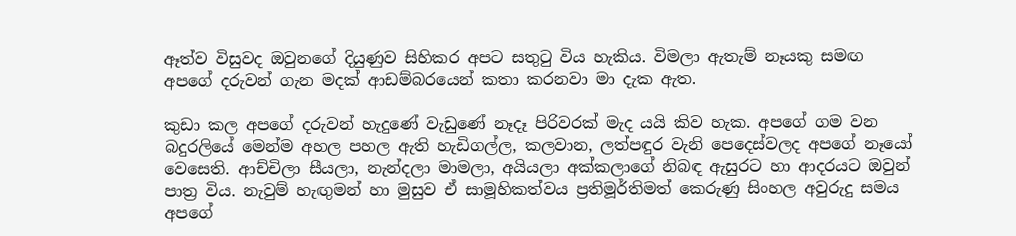ඈත්ව විසුවද ඔවුනගේ දියුණුව සිහිකර අපට සතුටු විය හැකිය. විමලා ඇතැම් නෑයකු සමඟ අපගේ දරුවන් ගැන මදක් ආඩම්බරයෙන් කතා කරනවා මා දැක ඇත.

කුඩා කල අපගේ දරුවන් හැදුණේ වැඩුණේ නෑදෑ පිරිවරක් මැද යයි කිව හැක. අපගේ ගම වන බදුරලියේ මෙන්ම අහල පහල ඇති හැඩිගල්ල, කලවාන, ලත්පඳුර වැනි පෙදෙස්වලද අපගේ නෑයෝ වෙසෙති. ආච්චිලා සීයලා, නැන්දලා මාමලා, අයියලා අක්කලාගේ නිබඳ ඇසුරට හා ආදරයට ඔවුන් පාත්‍ර විය. නැවුම් හැඟුමන් හා මුසුව ඒ සාමූහිකත්වය ප්‍රතිමූර්තිමත් කෙරුණු සිංහල අවුරුදු සමය අපගේ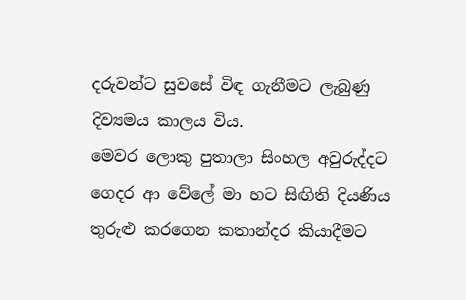දරුවන්ට සුවසේ විඳ ගැනීමට ලැබුණු දිව්‍යමය කාලය විය.
මෙවර ලොකු පුතාලා සිංහල අවුරුද්දට ගෙදර ආ වේලේ මා හට සිඟිති දියණිය තුරුළු කරගෙන කතාන්දර කියාදීමට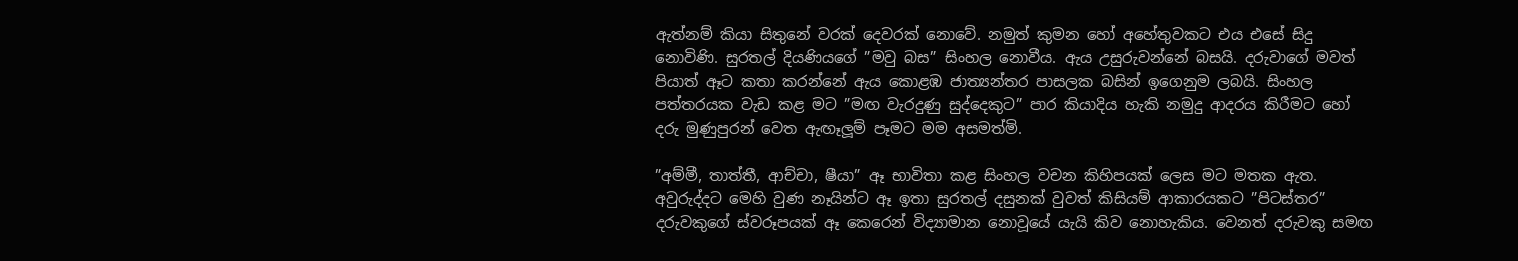ඇත්නම් කියා සිතුනේ වරක් දෙවරක් නොවේ. නමුත් කුමන හෝ අහේතුවකට එය එසේ සිදු නොවිණි. සුරතල් දියණියගේ ”මවු බස” සිංහල නොවීය. ඇය උසුරුවන්නේ බසයි. දරුවාගේ මවත් පියාත් ඈට කතා කරන්නේ ඇය කොළඹ ජාත්‍යන්තර පාසලක බසින් ඉගෙනුම ලබයි. සිංහල පත්තරයක වැඩ කළ මට ”මඟ වැරදුණු සුද්දෙකුට” පාර කියාදිය හැකි නමුදු ආදරය කිරීමට හෝ දරු මුණුපුරන් වෙත ඇඟෑලූම් පෑමට මම අසමත්මි.

”අම්මී, තාත්තී, ආච්චා, ෂීයා” ඈ භාවිතා කළ සිංහල වචන කිහිපයක් ලෙස මට මතක ඇත. අවුරුද්දට මෙහි වුණ නෑයින්ට ඈ ඉතා සුරතල් දසුනක් වුවත් කිසියම් ආකාරයකට ”පිටස්තර” දරුවකුගේ ස්වරූපයක් ඈ කෙරෙන් විද්‍යාමාන නොවූයේ යැයි කිව නොහැකිය. වෙනත් දරුවකු සමඟ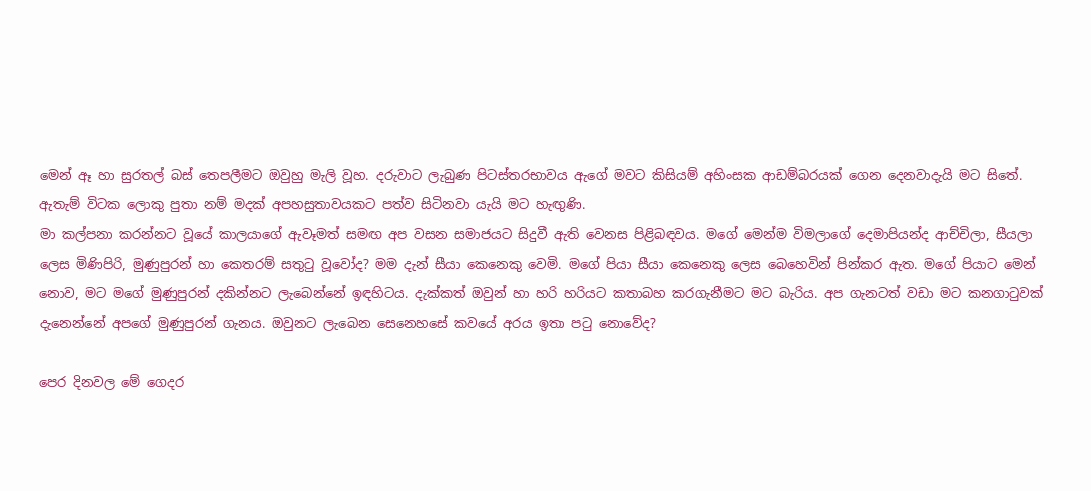මෙන් ඈ හා සුරතල් බස් තෙපලීමට ඔවුහු මැලි වූහ. දරුවාට ලැබුණ පිටස්තරභාවය ඇගේ මවට කිසියම් අහිංසක ආඩම්බරයක් ගෙන දෙනවාදැයි මට සිතේ. ඇතැම් විටක ලොකු පුතා නම් මදක් අපහසුතාවයකට පත්ව සිටිනවා යැයි මට හැඟුණි.
මා කල්පනා කරන්නට වූයේ කාලයාගේ ඇවෑමත් සමඟ අප වසන සමාජයට සිදුවී ඇති වෙනස පිළිබඳවය. මගේ මෙන්ම විමලාගේ දෙමාපියන්ද ආච්චිලා, සීයලා ලෙස මිණිපිරි, මුණුපුරන් හා කෙතරම් සතුටු වූවෝද? මම දැන් සීයා කෙනෙකු වෙමි. මගේ පියා සීයා කෙනෙකු ලෙස බෙහෙවින් පින්කර ඇත. මගේ පියාට මෙන් නොව, මට මගේ මුණුපුරන් දකින්නට ලැබෙන්නේ ඉඳහිටය. දැක්කත් ඔවුන් හා හරි හරියට කතාබහ කරගැනීමට මට බැරිය. අප ගැනටත් වඩා මට කනගාටුවක් දැනෙන්නේ අපගේ මුණුපුරන් ගැනය. ඔවුනට ලැබෙන සෙනෙහසේ කවයේ අරය ඉතා පටු නොවේද?

පෙර දිනවල මේ ගෙදර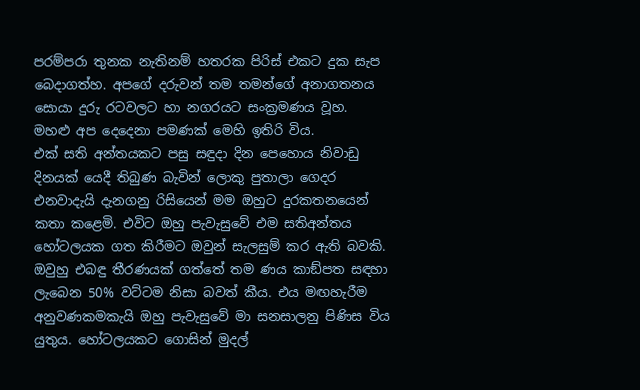පරම්පරා තුනක නැතිනම් හතරක පිරිස් එකට දුක සැප බෙදාගත්හ. අපගේ දරුවන් තම තමන්ගේ අනාගතනය සොයා දුරු රටවලට හා නගරයට සංක්‍රමණය වූහ. මහළු අප දෙදෙනා පමණක් මෙහි ඉතිරි විය.
එක් සති අන්තයකට පසු සඳුදා දින පෙහොය නිවාඩු දිනයක් යෙදී තිබුණ බැවින් ලොකු පුතාලා ගෙදර එනවාදැයි දැනගනු රිසියෙන් මම ඔහුට දුරකතනයෙන් කතා කළෙමි. එවිට ඔහු පැවැසුවේ එම සතිඅන්තය හෝටලයක ගත කිරීමට ඔවුන් සැලසුම් කර ඇති බවකි. ඔවුහු එබඳු තීරණයක් ගත්තේ තම ණය කාඞ්පත සඳහා ලැබෙන 50% වට්ටම නිසා බවත් කීය. එය මඟහැරීම අනුවණකමකැයි ඔහු පැවැසුවේ මා සනසාලනු පිණිස විය යුතුය. හෝටලයකට ගොසින් මුදල්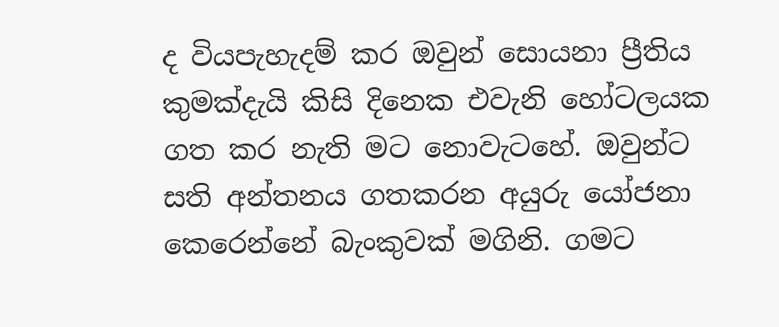ද වියපැහැදම් කර ඔවුන් සොයනා ප්‍රීතිය කුමක්දැයි කිසි දිනෙක එවැනි හෝටලයක ගත කර නැති මට නොවැටහේ. ඔවුන්ට සති අන්තනය ගතකරන අයුරු යෝජනා කෙරෙන්නේ බැංකුවක් මගිනි. ගමට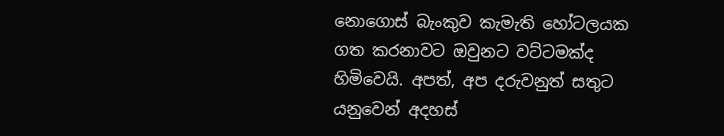නොගොස් බැංකුව කැමැති හෝටලයක ගත කරනාවට ඔවුනට වට්ටමක්ද හිමිවෙයි. අපත්, අප දරුවනුත් සතුට යනුවෙන් අදහස්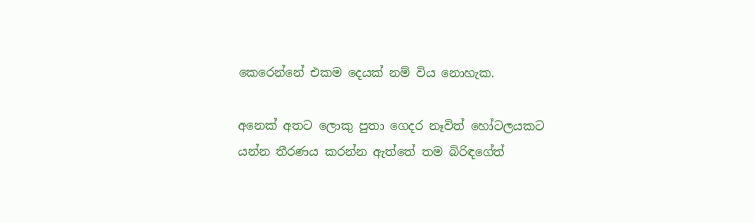කෙරෙන්නේ එකම දෙයක් නම් විය නොහැක.

අනෙක් අතට ලොකු පුතා ගෙදර නෑවිත් හෝටලයකට යන්න තීරණය කරන්න ඇත්තේ තම බිරිඳගේත්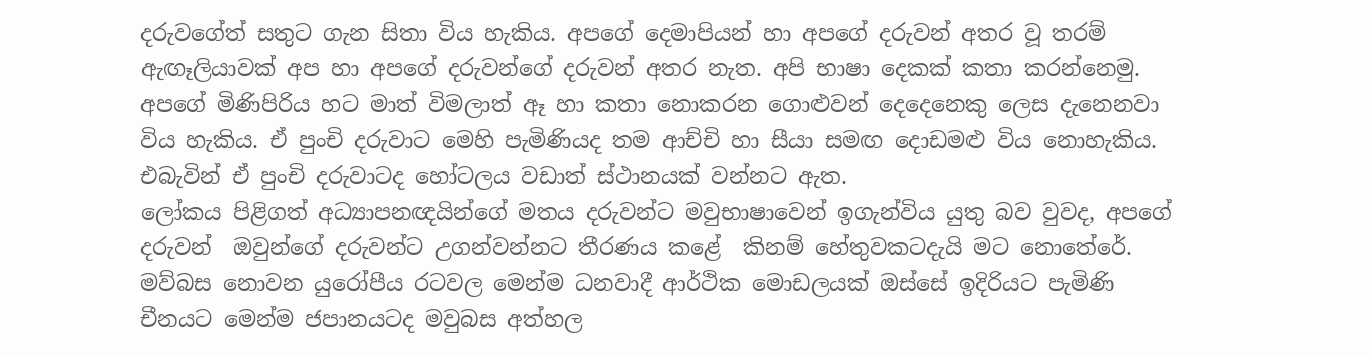දරුවගේත් සතුට ගැන සිතා විය හැකිය. අපගේ දෙමාපියන් හා අපගේ දරුවන් අතර වූ තරම් ඇඟෑලියාවක් අප හා අපගේ දරුවන්ගේ දරුවන් අතර නැත. අපි භාෂා දෙකක් කතා කරන්නෙමු. අපගේ මිණිපිරිය හට මාත් විමලාත් ඈ හා කතා නොකරන ගොළුවන් දෙදෙනෙකු ලෙස දැනෙනවා විය හැකිය. ඒ පුංචි දරුවාට මෙහි පැමිණියද තම ආච්චි හා සීයා සමඟ දොඩමළු විය නොහැකිය. එබැවින් ඒ පුංචි දරුවාටද හෝටලය වඩාත් ස්ථානයක් වන්නට ඇත.
ලෝකය පිළිගත් අධ්‍යාපනඥයින්ගේ මතය දරුවන්ට මවුභාෂාවෙන් ඉගැන්විය යුතු බව වුවද, අපගේ දරුවන්  ඔවුන්ගේ දරුවන්ට උගන්වන්නට තීරණය කළේ  කිනම් හේතුවකටදැයි මට නොතේරේ. මව්බස නොවන යුරෝපීය රටවල මෙන්ම ධනවාදී ආර්ථික මොඩලයක් ඔස්සේ ඉදිරියට පැමිණි චීනයට මෙන්ම ජපානයටද මවුබස අත්හල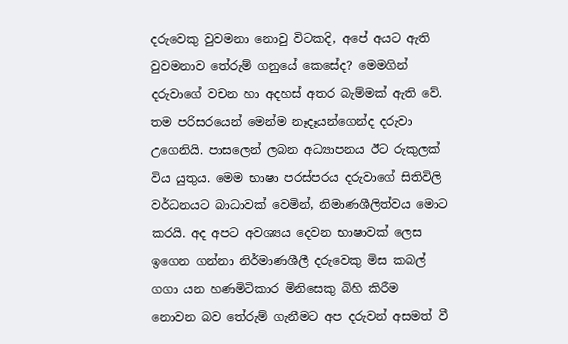දරුවෙකු වුවමනා නොවු විටකදි, අපේ අයට ඇති වුවමනාව තේරුම් ගනුයේ කෙසේද? මෙමගින් දරුවාගේ වචන හා අදහස් අතර බැම්මක් ඇති වේ. තම පරිසරයෙන් මෙන්ම නෑදෑයන්ගෙන්ද දරුවා උගෙනියි. පාසලෙන් ලබන අධ්‍යාපනය ඊට රුකුලක් විය යුතුය. මෙම භාෂා පරස්පරය දරුවාගේ සිතිවිලි වර්ධනයට බාධාවක් වෙමින්, නිමාණශීලිත්වය මොට කරයි. අද අපට අවශ්‍යය දෙවන භාෂාවක් ලෙස ඉගෙන ගන්නා නිර්මාණශීලී දරුවෙකු මිස කබල් ගගා යන හණමිටිකාර මිනිසෙකු බිහි කිරීම නොවන බව තේරුම් ගැනීමට අප දරුවන් අසමත් වී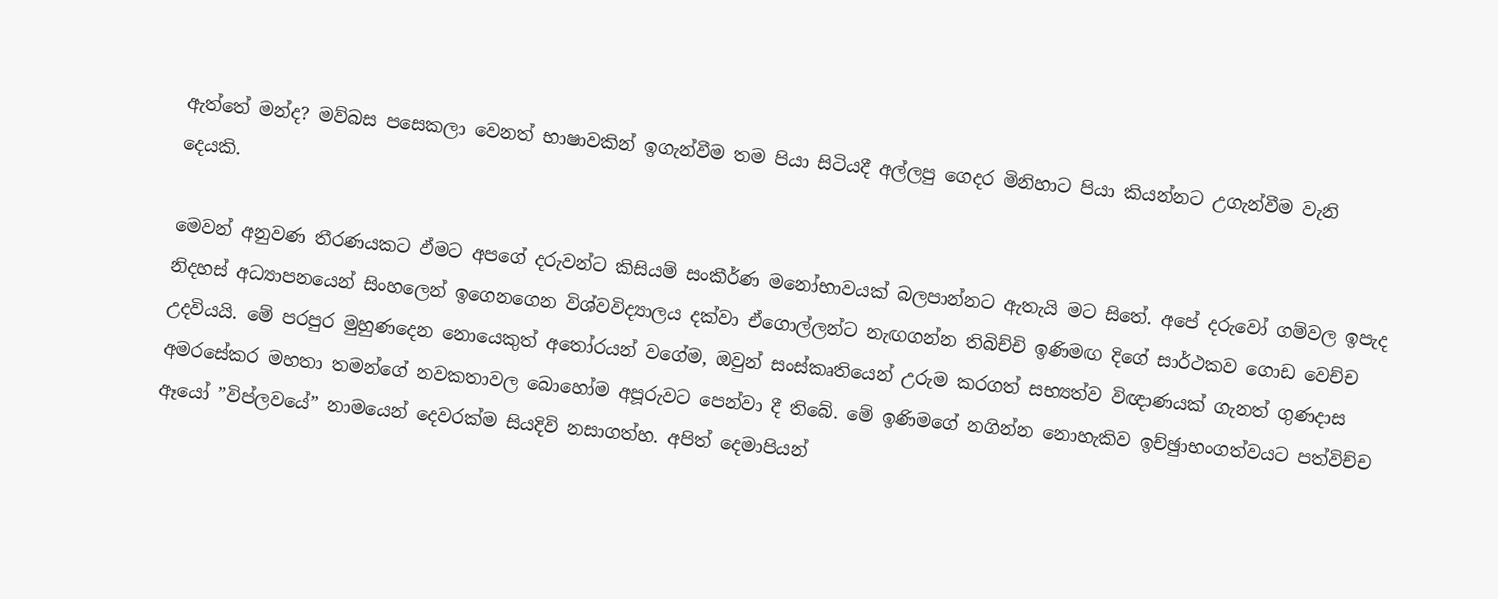ඇත්තේ මන්ද? මව්බස පසෙකලා වෙනත් භාෂාවකින් ඉගැන්වීම තම පියා සිටියදී අල්ලපු ගෙදර මිනිහාට පියා කියන්නට උගැන්වීම වැනි දෙයකි.

මෙවන් අනුවණ තීරණයකට ඵ්මට අපගේ දරුවන්ට කිසියම් සංකීර්ණ මනෝභාවයක් බලපාන්නට ඇතැයි මට සිතේ. අපේ දරුවෝ ගම්වල ඉපැද නිදහස් අධ්‍යාපනයෙන් සිංහලෙන් ඉගෙනගෙන විශ්වවිද්‍යාලය දක්වා ඒගොල්ලන්ට නැඟගන්න තිබිච්චි ඉණිමඟ දිගේ සාර්ථකව ගොඩ වෙච්ච උදවියයි. මේ පරපුර මුහුණදෙන නොයෙකුත් අතෝරයන් වගේම, ඔවුන් සංස්කෘතියෙන් උරුම කරගත් සභ්‍යත්ව විඥාණයක් ගැනත් ගුණදාස අමරසේකර මහතා තමන්ගේ නවකතාවල බොහෝම අපූරුවට පෙන්වා දී තිබේ. මේ ඉණිමගේ නගින්න නොහැකිව ඉච්ඡුාභංගත්වයට පත්විච්ච ඈයෝ ”විප්ලවයේ” නාමයෙන් දෙවරක්ම සියදිවි නසාගත්හ. අපිත් දෙමාපියන්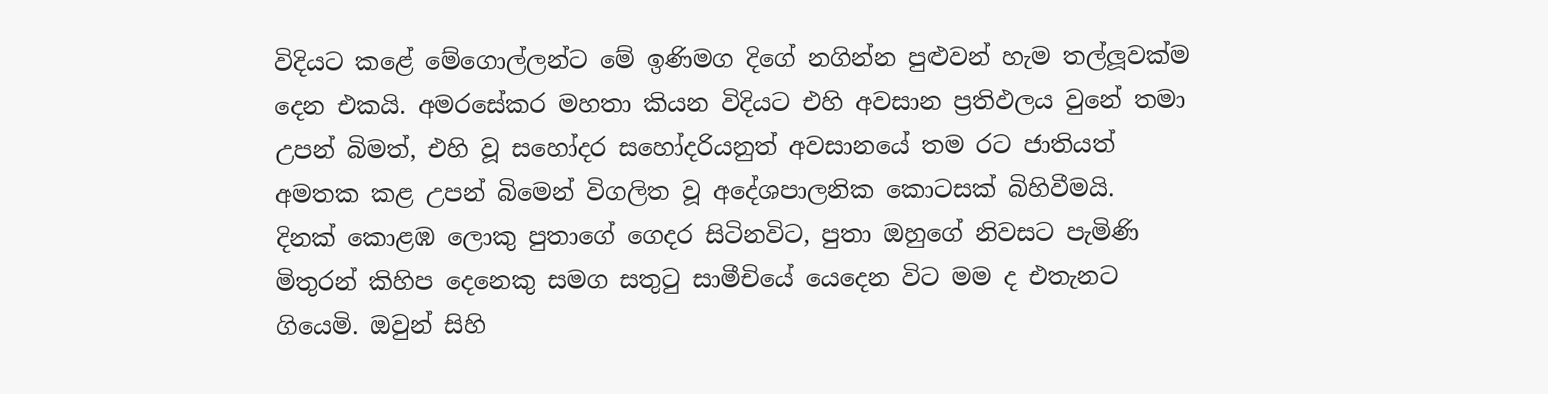විදියට කළේ මේගොල්ලන්ට මේ ඉණිමග දිගේ නගින්න පුළුවන් හැම තල්ලූවක්ම දෙන එකයි. අමරසේකර මහතා කියන විදියට එහි අවසාන ප්‍රතිඵලය වුනේ තමා උපන් බිමත්, එහි වූ සහෝදර සහෝදරියනුත් අවසානයේ තම රට ජාතියත් අමතක කළ උපන් බිමෙන් විගලිත වූ අදේශපාලනික කොටසක් බිහිවීමයි.
දිනක් කොළඹ ලොකු පුතාගේ ගෙදර සිටිනවිට, පුතා ඔහුගේ නිවසට පැමිණි මිතුරන් කිහිප දෙනෙකු සමග සතුටු සාමීචියේ යෙදෙන විට මම ද එතැනට ගියෙමි. ඔවුන් සිහි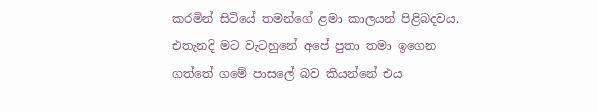කරමින් සිටියේ තමන්ගේ ළමා කාලයන් පිළිබදවය. එතැනදි මට වැටහුනේ අපේ පුතා තමා ඉගෙන ගත්තේ ගමේ පාසලේ බව කියන්නේ එය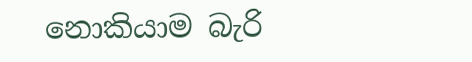නොකියාම බැරි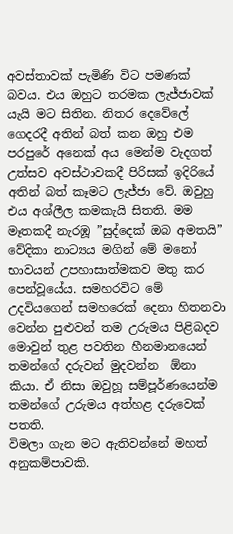අවස්තාවක් පැමිණි විට පමණක් බවය. එය ඔහුට තරමක ලැජ්ජාවක් යැයි මට සිතින. නිතර දෙවේලේ ගෙදරදී අතින් බත් කන ඔහු එම පරපුරේ අනෙක් අය මෙන්ම වැදගත් උත්සව අවස්ථාවකදී පිරිසක් ඉදිරියේ අතින් බත් කෑමට ලැජ්ජා වේ. ඔවුහු එය අශ්ලීල කමකැයි සිතති. මම මෑතකදී නැරඹූ ”සුද්දෙක් ඔබ අමතයි” වේදිකා නාට්‍යය මගින් මේ මනෝ භාවයන් උපහාසාත්මකව මතු කර පෙන්වූයේය. සමහරවිට මේ උදවියගෙන් සමහරෙක් දෙනා හිතනවා වෙන්න පුළුවන් තම උරුමය පිළිබදව මොවුන් තුළ පවතින හීනමානයෙන් තමන්ගේ දරුවන් මුදවන්න  ඕනා කියා. ඒ නිසා ඔවුහූ සම්පූර්ණයෙන්ම තමන්ගේ උරුමය අත්හළ දරුවෙක් පතති.
විමලා ගැන මට ඇතිවන්නේ මහත් අනුකම්පාවකි.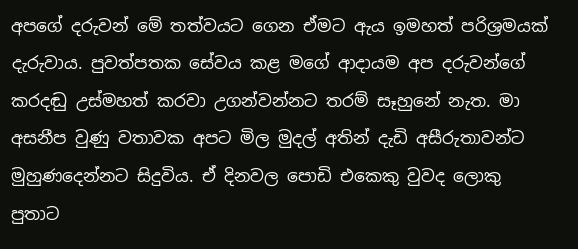අපගේ දරුවන් මේ තත්වයට ගෙන ඒමට ඇය ඉමහත් පරිශ්‍රමයක් දැරුවාය. පුවත්පතක සේවය කළ මගේ ආදායම අප දරුවන්ගේ කරදඬු උස්මහත් කරවා උගන්වන්නට තරම් සෑහුනේ නැත. මා අසනීප වුණු වතාවක අපට මිල මුදල් අතින් දැඩි අසීරුතාවන්ට මුහුණදෙන්නට සිදුවිය. ඒ දිනවල පොඩි එකෙකු වුවද ලොකු පුතාට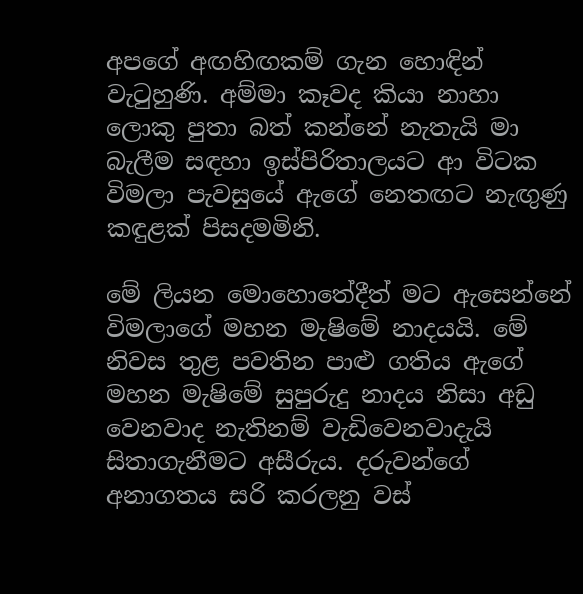අපගේ අඟහිඟකම් ගැන හොඳින් වැටුහුණි. අම්මා කෑවද කියා නාහා ලොකු පුතා බත් කන්නේ නැතැයි මා බැලීම සඳහා ඉස්පිරිතාලයට ආ විටක විමලා පැවසුයේ ඇගේ නෙතඟට නැඟුණු කඳුළක් පිසදමමිනි.

මේ ලියන මොහොතේදීත් මට ඇසෙන්නේ විමලාගේ මහන මැෂිමේ නාදයයි. මේ නිවස තුළ පවතින පාළු ගතිය ඇගේ මහන මැෂිමේ සුපුරුදු නාදය නිසා අඩු වෙනවාද නැතිනම් වැඩිවෙනවාදැයි සිතාගැනීමට අසීරුය. දරුවන්ගේ අනාගතය සරි කරලනු වස්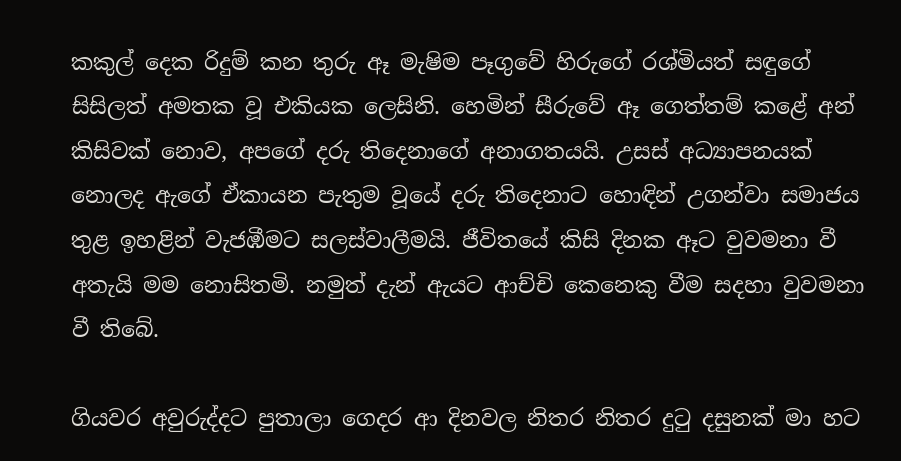කකුල් දෙක රිදුම් කන තුරු ඈ මැෂිම පෑගුවේ හිරුගේ රශ්මියත් සඳුගේ සිසිලත් අමතක වූ එකියක ලෙසිනි. හෙමින් සීරුවේ ඈ ගෙත්තම් කළේ අන් කිසිවක් නොව, අපගේ දරු තිදෙනාගේ අනාගතයයි. උසස් අධ්‍යාපනයක් නොලද ඇගේ ඒකායන පැතුම වූයේ දරු තිදෙනාට හොඳින් උගන්වා සමාජය තුළ ඉහළින් වැජඹීමට සලස්වාලීමයි. ජීවිතයේ කිසි දිනක ඈට වුවමනා වී අතැයි මම නොසිතමි. නමුත් දැන් ඇයට ආච්චි කෙනෙකු වීම සදහා වුවමනා වී තිබේ.

ගියවර අවුරුද්දට පුතාලා ගෙදර ආ දිනවල නිතර නිතර දුටු දසුනක් මා හට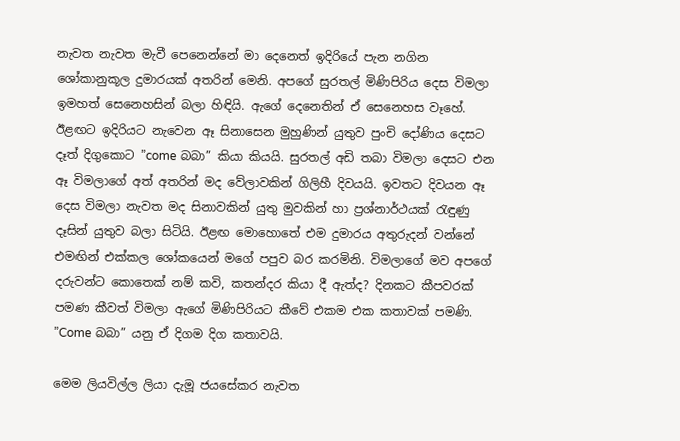නැවත නැවත මැවී පෙනෙන්නේ මා දෙනෙත් ඉදිරියේ පැන නගින ශෝකානුකූල දුමාරයක් අතරින් මෙනි. අපගේ සුරතල් මිණිපිරිය දෙස විමලා ඉමහත් සෙනෙහසින් බලා හිඳියි. ඇගේ දෙනෙතින් ඒ සෙනෙහස වෑහේ. ඊළඟට ඉදිරියට නැවෙන ඈ සිනාසෙන මුහුණින් යුතුව පුංචි දෝණිය දෙසට දෑත් දිගුකොට ”come බබා” කියා කියයි. සුරතල් අඩි තබා විමලා දෙසට එන ඈ විමලාගේ අත් අතරින් මද වේලාවකින් ගිලිහී දිවයයි. ඉවතට දිවයන ඈ දෙස විමලා නැවත මද සිනාවකින් යුතු මුවකින් හා ප්‍රශ්නාර්ථයක් රැඳුණු දෑසින් යුතුව බලා සිටියි. ඊළඟ මොහොතේ එම දුමාරය අතුරුදන් වන්නේ එමඟින් එක්කල ශෝකයෙන් මගේ පපුව බර කරමිනි. විමලාගේ මව අපගේ දරුවන්ට කොතෙක් නම් කවි, කතන්දර කියා දී ඇත්ද? දිනකට කීපවරක් පමණ කීවත් විමලා ඇගේ මිණිපිරියට කීවේ එකම එක කතාවක් පමණි. ”Come බබා” යනු ඒ දිගම දිග කතාවයි.

මෙම ලියවිල්ල ලියා දැමූ ජයසේකර නැවත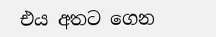එය අතට ගෙන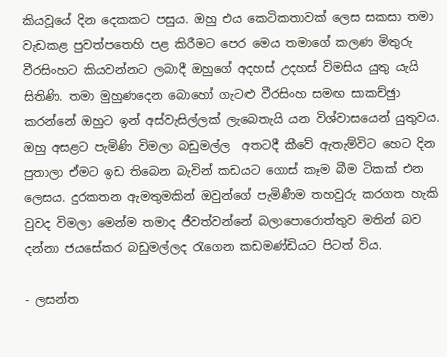කියවූයේ දින දෙකකට පසුය. ඔහු එය කෙටිකතාවක් ලෙස සකසා තමා වැඩකළ පුවත්පතෙහි පළ කිරීමට පෙර මෙය තමාගේ කලණ මිතුරු වීරසිංහට කියවන්නට ලබාදී ඔහුගේ අදහස් උදහස් විමසිය යුතු යැයි සිතිණි. තමා මුහුණදෙන බොහෝ ගැටළු වීරසිංහ සමඟ සාකච්ඡුා කරන්නේ ඔහුට ඉන් අස්වැසිල්ලක් ලැබෙතැයි යන විශ්වාසයෙන් යුතුවය.
ඔහු අසළට පැමිණි විමලා බඩුමල්ල  අතටදී කීවේ ඇතැම්විට හෙට දින පුතාලා ඒමට ඉඩ තිබෙන බැවින් කඩයට ගොස් කෑම බීම ටිකක් එන ලෙසය. දුරකතන ඇමතුමකින් ඔවුන්ගේ පැමිණීම තහවුරු කරගත හැකි වුවද විමලා මෙන්ම තමාද ජීවත්වන්නේ බලාපොරොත්තුව මතින් බව දන්නා ජයසේකර බඩුමල්ලද රැගෙන කඩමණ්ඩියට පිටත් විය.

- ලසන්ත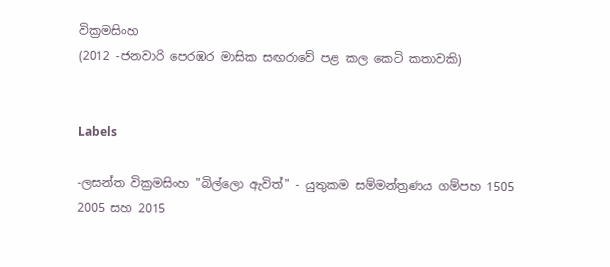වික්‍රමසිංහ
(2012 -ජනවාරි පෙරඹර මාසික සඟරාවේ පළ කල කෙටි කතාවකි)


Labels

-ලසන්ත වික්‍රමසිංහ "බිල්ලො ඇවිත්" - යුතුකම සම්මන්ත්‍රණය ගම්පහ 1505 2005 සහ 2015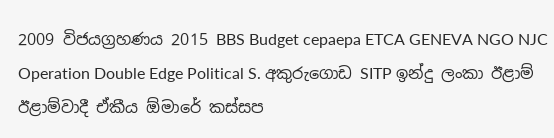2009 විජයග්‍රහණය 2015 BBS Budget cepaepa ETCA GENEVA NGO NJC Operation Double Edge Political S. අකුරුගොඩ SITP ඉන්දු ලංකා ඊළාම් ඊළාම්වාදී ඒකීය ඕමාරේ කස්‌සප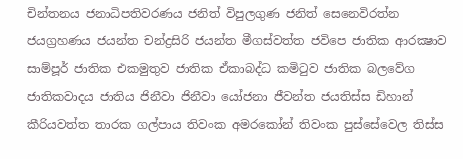චින්තනය ජනාධිපතිවරණය ජනිත් විපුලගුණ ජනිත් සෙනෙවිරත්න ජයග්‍රහණය ජයන්ත චන්ද්‍රසිරි ජයන්ත මීගස්වත්ත ජවිපෙ ජාතික ආරක්‍ෂාව සාම්පූර් ජාතික එකමුතුව ජාතික ඒකාබද්ධ කමිටුව ජාතික බලවේග ජාතිකවාදය ජාතිය ජිනීවා ජිනීවා යෝජනා ජීවන්ත ජයතිස්ස ඩිහාන් කීරියවත්ත තාරක ගල්පාය තිවංක අමරකෝන් තිවංක පුස්සේවෙල තිස්‌ස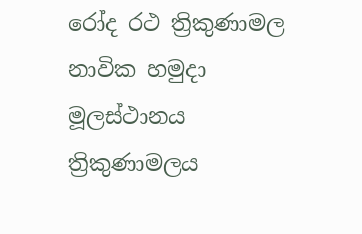රෝද රථ ත්‍රිකුණාමල නාවික හමුදා මූලස්‌ථානය ත්‍රිකුණාමලය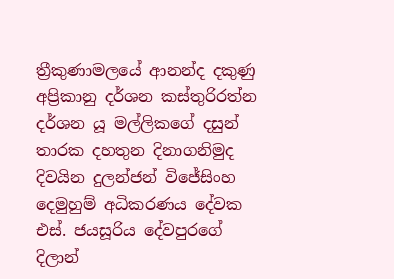ත්‍රීකුණාමලයේ ආනන්ද දකුණු අප්‍රිකානු දර්ශන කස්තුරිරත්න දර්ශන යූ මල්ලිකගේ දසුන් තාරක දහතුන දිනාගනිමුද දිවයින දුලන්ජන් විජේසිංහ දෙමුහුම් අධිකරණය දේවක එස්. ජයසූරිය දේවපුරගේ දිලාන්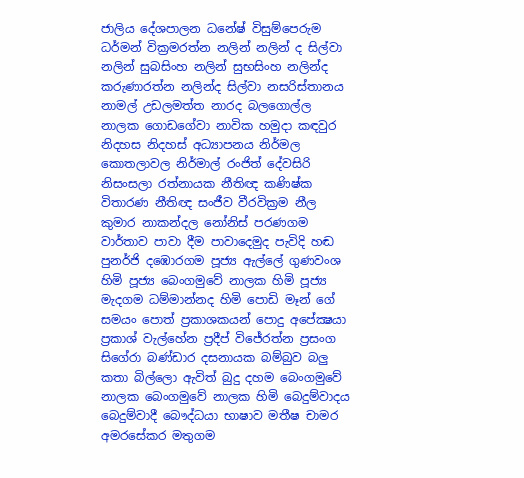ජාලිය දේශපාලන ධනේෂ් විසුම්පෙරුම ධර්මන් වික්‍රමරත්න නලින් නලින් ද සිල්වා නලින් සුබසිංහ නලින් සුභසිංහ නලින්ද කරුණාරත්න නලින්ද සිල්වා නසරිස්‌තානය නාමල් උඩලමත්ත නාරද බලගොල්ල නාලක ගොඩගේවා නාවික හමුදා කඳවුර නිදහස නිදහස් අධ්‍යාපනය නිර්මල කොතලාවල නිර්මාල් රංජිත් දේවසිරි නිසංසලා රත්නායක නීතිඥ කණිෂ්ක විතාරණ නීතිඥ සංජීව වීරවික්‍රම නීල කුමාර නාකන්දල නෝනිස් පරණගම වාර්තාව පාවා දීම පාවාදෙමුද පැවිදි හඬ පුනර්ජි දඹොරගම පූජ්‍ය ඇල්ලේ ගුණවංශ හිමි පූජ්‍ය බෙංගමුවේ නාලක හිමි පූජ්‍ය මැදගම ධම්මාන්නද හිමි පොඩි මෑන් ගේ සමයං පොත් ප්‍රකාශකයන් පොදු අපේක්‍ෂයා ප්‍රකාශ් වැල්හේන ප්‍රදීප් විජේරත්න ප්‍රසංග සිගේරා බණ්ඩාර දසනායක බම්බුව බලු කතා බිල්ලො ඇවිත් බුදු දහම බෙංගමුවේ නාලක බෙංගමුවේ නාලක හිමි බෙදුම්වාදය බෙදුම්වාදී බෞද්ධයා භාෂාව මතීෂ චාමර අමරසේකර මතුගම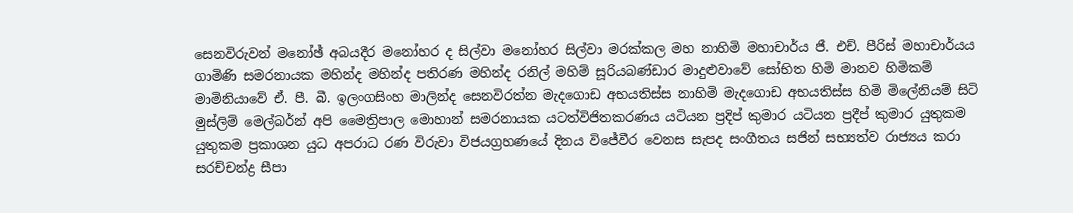සෙනවිරුවන් මනෝඡ් අබයදීර මනෝහර ද සිල්වා මනෝහර සිල්වා මරක්කල මහ නාහිමි මහාචාර්ය ජී. එච්. පීරිස් මහාචාර්යය ගාමිණි සමරනායක මහින්ද මහින්ද පතිරණ මහින්ද රනිල් මහිම් සූරියබණ්ඩාර මාදුළුවාවේ සෝභිත හිමි මානව හිමිකම් මාමිනියාවේ ඒ. පී. බී. ඉලංගසිංහ මාලින්ද සෙනවිරත්න මැදගොඩ අභයතිස්ස නාහිමි මැදගොඩ අභයතිස්ස හිමි මිලේනියම් සිටි මුස්‌ලිම් මෙල්බර්න් අපි මෛත්‍රිපාල මොහාන් සමරනායක යටත්විජිතකරණය යටියන ප්‍රදිප් කුමාර යටියන ප්‍රදීප් කුමාර යුතුකම යුතුකම ප්‍රකාශන යුධ අපරාධ රණ විරුවා විජයග්‍රහණයේ දිනය විජේවීර වෙනස සැපද සංගීතය සජින් සභ්‍යත්ව රාජ්‍යය කරා සරච්චන්ද්‍ර සීපා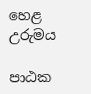හෙළ උරුමය

පාඨක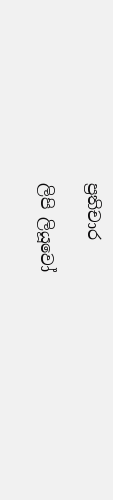ප්‍රතිචාර

ලිපි ලියූවෝ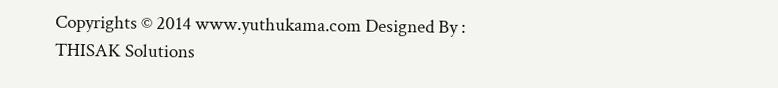Copyrights © 2014 www.yuthukama.com Designed By : THISAK Solutions